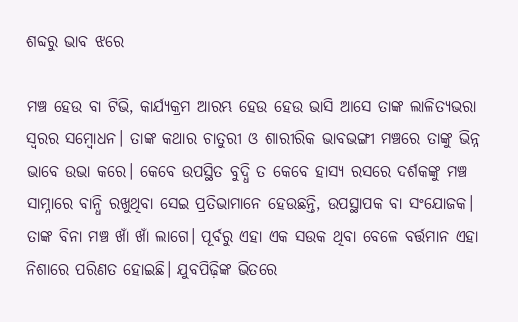ଶବ୍ଦରୁ ଭାବ ଝରେ

ମଞ୍ଚ ହେଉ ବା ଟିଭି, କାର୍ଯ୍ୟକ୍ରମ ଆରମ୍ଭ ହେଉ ହେଉ ଭାସି ଆସେ ତାଙ୍କ ଲାଳିତ୍ୟଭରା ସ୍ବରର ସମ୍ବୋଧନ। ତାଙ୍କ କଥାର ଚାତୁରୀ ଓ ଶାରୀରିକ ଭାବଭଙ୍ଗୀ ମଞ୍ଚରେ ତାଙ୍କୁ ଭିନ୍ନ ଭାବେ ଉଭା କରେ। କେବେ ଉପସ୍ଥିତ ବୁଦ୍ଧି ତ କେବେ ହାସ୍ୟ ରସରେ ଦର୍ଶକଙ୍କୁ ମଞ୍ଚ ସାମ୍ନାରେ ବାନ୍ଧି ରଖୁଥିବା ସେଇ ପ୍ରତିଭାମାନେ ହେଉଛନ୍ତି, ଉପସ୍ଥାପକ ବା ସଂଯୋଜକ। ତାଙ୍କ ବିନା ମଞ୍ଚ ଖାଁ ଖାଁ ଲାଗେ। ‌ପୂର୍ବରୁ ଏହା ଏକ ସଉକ ଥିବା ବେଳେ ବର୍ତ୍ତମାନ ଏହା ନିଶାରେ ପରିଣତ ହୋଇଛି। ଯୁବପିଢ଼ିଙ୍କ ଭିତରେ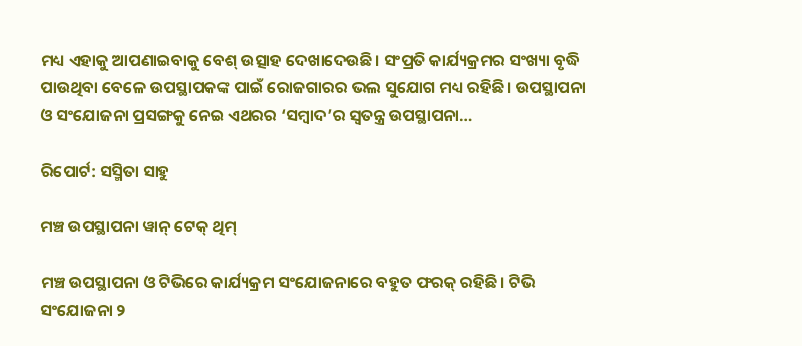ମଧ୍ୟ ଏହାକୁ ଆପଣାଇବାକୁ ବେଶ୍‌ ଉତ୍ସାହ ଦେଖାଦେଉଛି। ସଂପ୍ରତି କା‌ର୍ଯ୍ୟକ୍ରମର ସଂଖ୍ୟା ବୃଦ୍ଧି ପାଉଥିବା ବେଳେ ଉପସ୍ଥାପକଙ୍କ ପାଇଁ ରୋଜଗାରର ଭଲ ସୁଯୋଗ ମଧ୍ୟ ରହିଛି। ଉପସ୍ଥାପନା ଓ ସଂଯୋଜନା ପ୍ରସଙ୍ଗକୁ ନେଇ ଏଥରର ‘ସମ୍ବାଦ’ର ସ୍ୱତନ୍ତ୍ର ଉପସ୍ଥାପନା…

ରିପୋର୍ଟ: ସସ୍ମିତା ସାହୁ

ମଞ୍ଚ ଉପସ୍ଥାପନ‌ା ୱାନ୍‌ ଟେକ୍‌ ଥିମ୍‌

ମଞ୍ଚ ଉପସ୍ଥାପନା ଓ ଟିଭିରେ କାର୍ଯ୍ୟକ୍ରମ ସଂଯୋଜନାରେ ବହୁତ ଫରକ୍‌ ରହିଛି। ଟିଭି ସଂଯୋଜନା ୨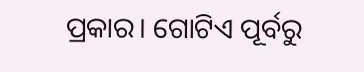ପ୍ରକାର। ଗୋଟିଏ ପୂର୍ବରୁ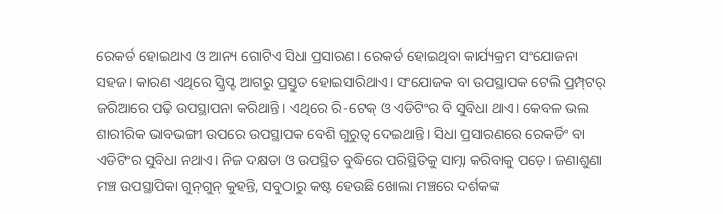ରେକର୍ଡ ହୋଇଥାଏ ଓ ଆନ୍ୟ ଗୋଟିଏ ସିଧା ପ୍ରସାରଣ। ରେକର୍ଡ ହୋଇଥିବା କାର୍ଯ୍ୟକ୍ରମ ସଂଯୋଜନା ସହଜ। କାରଣ ଏଥିରେ ସ୍କ୍ରିପ୍ଟ ଆଗରୁ ପ୍ରସ୍ତୁତ ହୋଇସାରିଥାଏ। ସଂଯୋଜକ ବା ଉପସ୍ଥାପକ ଟେଲି ପ୍ରମ୍ପ୍‌ଟର୍‌ ଜରିଆରେ ପଢ଼ି ଉପସ୍ଥାପନା କରିଥାନ୍ତି। ଏଥିରେ ରି-ଟେକ୍‌ ଓ ଏଡିଟିଂର ବି ସୁବିଧା ଥାଏ। କେବଳ ଭଲ ଶାରୀରିକ ଭାବଭଙ୍ଗୀ ଉପରେ ଉପସ୍ଥାପକ‌ ବେଶି ଗୁରୁତ୍ବ ଦେଇଥାନ୍ତି। ସିଧା ପ୍ରସାରଣରେ ରେକର୍ଡିଂ ବା ଏଡିଟିଂର ସୁବିଧା ନଥାଏ। ନିଜ ଦକ୍ଷତା ଓ ଉପସ୍ଥିତ ବୁଦ୍ଧିରେ ପରିସ୍ଥିତିକୁ ସାମ୍ନା କରିବାକୁ ପଡ଼େ। ଜଣାଶୁଣା ମଞ୍ଚ ଉପସ୍ଥାପିକା ଗୁନ୍‌ଗୁନ୍‌ କୁହନ୍ତି, ସବୁଠାରୁ କଷ୍ଟ ହେଉଛି ଖୋଲା ମଞ୍ଚରେ ଦର୍ଶକଙ୍କ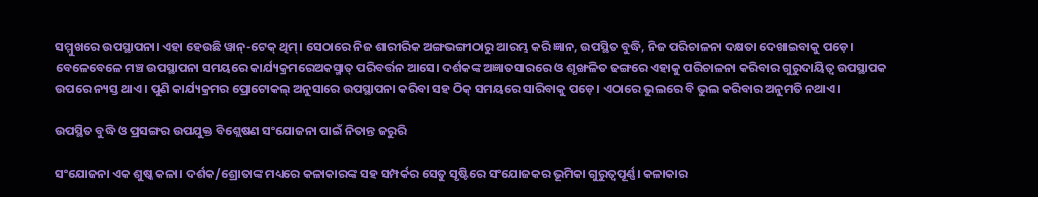ସମ୍ମୁଖରେ ଉପସ୍ଥାପନା। ଏହା ହେଉଛି ୱାନ୍‌-ଟେକ୍‌ ଥିମ୍‌। ସେଠାରେ ନିଜ ଶାରୀରିକ ଅଙ୍ଗଭଙ୍ଗୀଠାରୁ ଆରମ୍ଭ କରି ଜ୍ଞାନ, ଉପସ୍ଥିତ ବୁଦ୍ଧି, ନିଜ ପରିଚାଳନା ଦକ୍ଷତା ଦେଖାଇବାକୁ ‌ପଡ଼େ। ବେଳେବେଳେ ମଞ୍ଚ ଉପସ୍ଥାପନା ସମୟରେ କା‌ର୍ଯ୍ୟକ୍ରମରେଅକସ୍ମାତ୍‌ ପରିବର୍ତ୍ତନ ଆସେ। ଦର୍ଶକଙ୍କ ଅଜ୍ଞାତସାରରେ ଓ ଶୃଙ୍ଖଳିତ ଢଙ୍ଗରେ ଏହାକୁ ପରିଚାଳନା କରିବାର ଗୁରୁଦାୟିତ୍ବ ଉପସ୍ଥାପକ ଉପରେ ନ୍ୟସ୍ତ ଥାଏ। ପୁଣି କାର୍ଯ୍ୟକ୍ରମର ପ୍ରୋଟୋକଲ୍‌ ଅନୁସାରେ ଉପସ୍ଥାପନା କରିବା ସହ ଠିକ୍‌ ସମୟରେ ସାରିବାକୁ ପଡ଼େ। ଏଠାରେ ଭୁଲରେ ବି ଭୁଲ କରିବାର ଅନୁମତି ନଥାଏ।

ଉପସ୍ଥିତ ବୁଦ୍ଧି ଓ ପ୍ରସଙ୍ଗର ଉପଯୁକ୍ତ ବିଶ୍ଲେଷଣ ସଂଯୋଜନା ପାଇଁ ନିତାନ୍ତ ଜରୁରି

ସଂଯୋଜନା ଏକ ଶୁଷ୍କ କଳା। ଦର୍ଶକ/ଶ୍ରୋତାଙ୍କ ମଧ୍ୟରେ କଳାକାରଙ୍କ ସହ ସମ୍ପର୍କର ସେତୁ ସୃଷ୍ଟିରେ ସଂଯୋଜକର ଭୂମିକା ଗୁରୁତ୍ବପୂର୍ଣ୍ଣ। କଳାକାର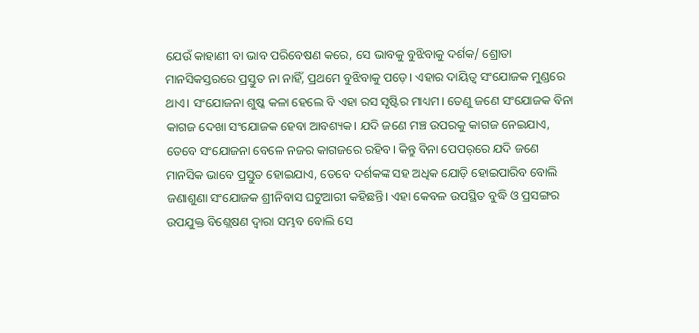ଯେଉଁ କାହାଣୀ ବା ଭାବ ପରିବେଷଣ କରେ, ସେ ଭାବକୁ ବୁଝିବାକୁ ଦର୍ଶକ/ ଶ୍ରୋତା ମାନସିକସ୍ତରରେ ପ୍ରସ୍ତୁତ ନା ନାହିଁ, ପ୍ରଥମେ ବୁଝିବାକୁ ପଡ଼େ। ଏହାର ଦାୟିତ୍ବ ସଂଯୋଜକ ମୁଣ୍ଡରେ ଥାଏ। ସଂଯୋଜନା ଶୁଷ୍କ କଳା ହେଲେ ବି ଏହା ରସ ସୃଷ୍ଟିର ମାଧ୍ୟମ। ତେଣୁ ଜଣେ ସଂଯୋଜକ ବିନା କାଗଜ ଦେଖା ସଂଯୋଜକ ହେବା ଆବଶ୍ୟକ। ଯଦି ଜଣେ ମଞ୍ଚ ଉପରକୁ କାଗଜ ନେଇଯାଏ, ତେବେ ସଂଯୋଜନା ବେଳେ ନଜର କ‌ାଗଜରେ ରହିବ। କିନ୍ତୁ ବିନା ପେପର୍‌ରେ ଯଦି ଜଣେ ମାନସିକ ଭାବେ ପ୍ରସ୍ତୁତ ହୋଇଯାଏ, ତେବେ ଦର୍ଶକଙ୍କ ସହ ଅଧିକ ଯୋଡ଼ି ହୋଇପାରିବ ବୋଲି ଜଣାଶୁଣା ସଂଯୋଜକ ଶ୍ରୀନିବାସ ଘଟୁଆରୀ କହିଛନ୍ତି। ଏହା କେବଳ ଉପସ୍ଥିତ ବୁଦ୍ଧି ଓ ପ୍ରସଙ୍ଗର ଉପଯୁକ୍ତ ବିଶ୍ଲେଷଣ ଦ୍ବାରା ସମ୍ଭବ ବୋଲି ସେ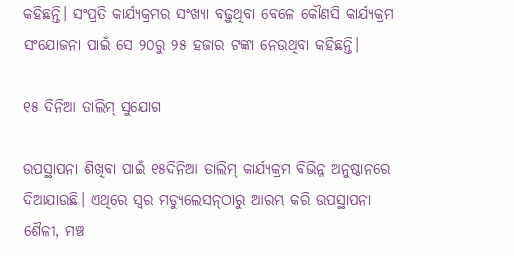କହିଛନ୍ତି। ସଂପ୍ରତି କାର୍ଯ୍ୟକ୍ରମର ସଂଖ୍ୟା ବଢ଼ୁଥିବା ବେଳେ କୌଣସି କାର୍ଯ୍ୟକ୍ରମ ସଂଯୋଜନା ପାଇଁ ସେ ୨୦ରୁ ୨୫ ହଜାର ଟଙ୍କା ନେଉଥିବା କହିଛନ୍ତି।

୧୫ ଦିନିଆ ତାଲିମ୍‌ ସୁଯୋଗ

ଉପସ୍ଥାପନା ଶିଖିବା ପାଇଁ ୧୫ଦିନିଆ ତାଲିମ୍‌ କାର୍ଯ୍ୟକ୍ରମ ବିଭିନ୍ନ ଅନୁଷ୍ଠାନରେ ଦିଆଯାଉଛି। ଏଥିରେ ସ୍ବର ମଡ୍ୟୁଲେସନ୍‌ଠାରୁ ଆରମ୍ଭ କରି ଉପସ୍ଥାପନା ଶୈଳୀ, ମଞ୍ଚ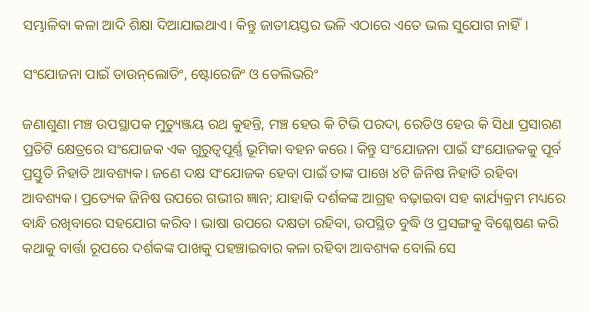ସମ୍ଭାଳିବା କଳା ଆଦି ଶିକ୍ଷା ଦିଆଯାଇଥାଏ। କିନ୍ତୁ ଜାତୀୟସ୍ତର ଭଳି ଏଠାରେ ଏତେ ଭଲ ସୁଯୋଗ ନାହିଁ।

ସଂଯୋଜନା ପାଇଁ ଡାଉନ୍‌ଲୋଡିଂ, ଷ୍ଟୋରେଜିଂ ଓ ଡେଲିଭରିଂ

ଜଣାଶୁଣା ମଞ୍ଚ ଉପସ୍ଥାପକ ମୁତ୍ୟୁଞ୍ଜୟ ରଥ କୁହନ୍ତି, ମଞ୍ଚ ହେଉ କି ଟିଭି ପରଦା, ରେଡିଓ ହେଉ କି ସିଧା ପ୍ରସାରଣ ପ୍ରତିଟି କ୍ଷେତ୍ରରେ ସଂଯୋଜକ ଏକ ଗୁରୁତ୍ବପୂର୍ଣ୍ଣ ଭୂମିକା ବହନ କରେ। କିନ୍ତୁ ସଂଯୋଜନା ପାଇଁ ସଂଯୋଜକକୁ ପୂର୍ବ ପ୍ରସ୍ତୁତି ନିହାତି ଆବଶ୍ୟକ। ଜଣେ ଦକ୍ଷ ସଂଯୋଜକ ହେବା ପାଇଁ ତାଙ୍କ ପାଖେ ୪ଟି ଜିନିଷ ନିହାତି ରହିବା ଆବଶ୍ୟକ। ପ୍ରତ୍ୟେକ ଜିନିଷ ଉପରେ ଗଭୀର ଜ୍ଞାନ; ଯାହାକି ଦର୍ଶକଙ୍କ ଆଗ୍ରହ ବଢ଼ାଇବା ସହ କାର୍ଯ୍ୟକ୍ରମ ମଧ୍ୟରେ ବାନ୍ଧି ରଖିବାରେ ସହଯୋଗ କରିବ। ଭାଷା ଉପରେ ଦକ୍ଷତା ରହିବା, ଉପସ୍ଥିତ ବୁଦ୍ଧି ଓ ପ୍ରସଙ୍ଗକୁ ବିଶ୍ଳେଷଣ କରି କଥାକୁ ବାର୍ତ୍ତା ରୂପରେ ଦର୍ଶକଙ୍କ ପାଖକୁ ପହଞ୍ଚାଇବାର କଳା ରହିବା ଆବଶ୍ୟକ ବୋଲି ସେ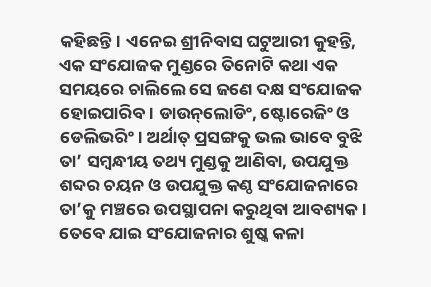କହିଛନ୍ତି। ଏନେଇ ଶ୍ରୀନିବାସ ଘଟୁଆରୀ କୁହନ୍ତି, ଏକ ସଂଯୋଜକ ମୁଣ୍ଡରେ ତିନୋଟି କଥା ଏକ ସମୟରେ ଚାଲିଲେ ସେ ଜଣେ ଦକ୍ଷ ସଂଯୋଜକ ହୋଇପାରିବ। ଡାଉନ୍‌ଲୋଡିଂ, ଷ୍ଟୋରେଜିଂ ଓ ଡେଲିଭରିଂ। ଅର୍ଥାତ୍‌ ପ୍ରସଙ୍ଗକୁ ଭଲ ଭାବେ ବୁଝି ତା’ ସମ୍ବନ୍ଧୀୟ ତଥ୍ୟ ମୁଣ୍ଡକୁ ଆଣିବା, ଉପଯୁକ୍ତ ଶବ୍ଦର ଚୟନ ଓ ଉପଯୁକ୍ତ କଣ୍ଠ ସଂଯୋଜନାରେ ତା’କୁ ମଞ୍ଚରେ ଉପସ୍ଥାପନା କରୁଥିବା ଆବଶ୍ୟକ। ତେବେ ଯାଇ ସଂଯୋଜନାର ଶୁଷ୍କ କଳା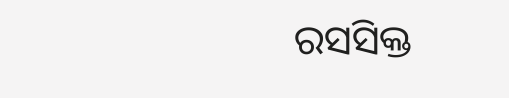ରସସିକ୍ତ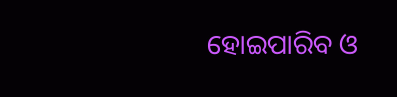ହୋଇପାରିବ ଓ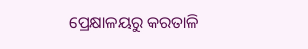ପ୍ରେକ୍ଷାଳୟରୁ କରତାଳି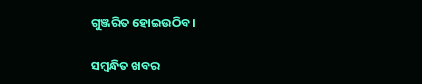ଗୁଞ୍ଜରିତ ହୋଇଉଠିବ।

ସମ୍ବନ୍ଧିତ ଖବର